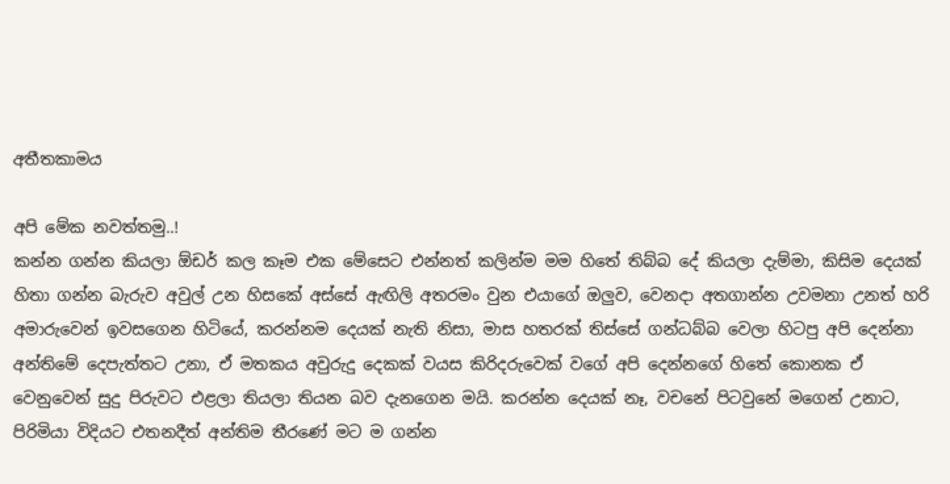අතීතකාමය

අපි මේක නවත්තමු..!
කන්න ගන්න කියලා ඕඩර් කල කෑම එක මේසෙට එන්නත් කලින්ම මම හිතේ තිබ්බ දේ කියලා දැම්මා, කිසිම දෙයක් හිතා ගන්න බැරුව අවුල් උන හිසකේ අස්සේ ඇඟිලි අතරමං වුන එයාගේ ඔලුව, වෙනදා අතගාන්න උවමනා උනත් හරි අමාරුවෙන් ඉවසගෙන හිටියේ, කරන්නම දෙයක් නැති නිසා, මාස හතරක් තිස්සේ ගන්ධබ්බ වෙලා හිටපු අපි දෙන්නා අන්තිමේ දෙපැත්තට උනා, ඒ මතකය අවුරුදු දෙකක් වයස කිරිදරුවෙක් වගේ අපි දෙන්නගේ හිතේ කොනක ඒ වෙනුවෙන් සුදු පිරුවට එළලා තියලා තියන බව දැනගෙන මයි. කරන්න දෙයක් නෑ, වචනේ පිටවුනේ මගෙන් උනාට, පිරිමියා විදියට එතනදීත් අන්තිම තීරණේ මට ම ගන්න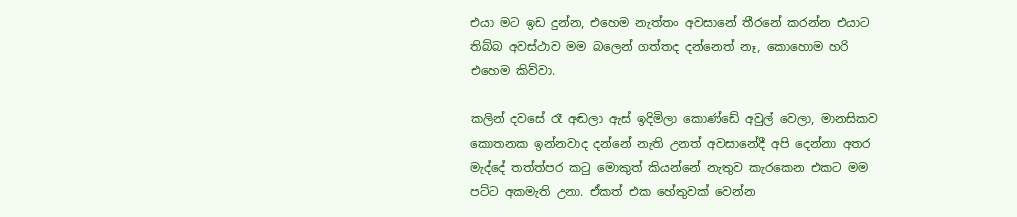එයා මට ඉඩ දුන්න, එහෙම නැත්තං අවසානේ තීරනේ කරන්න එයාට තිබ්බ අවස්ථාව මම බලෙන් ගත්තද දන්නෙත් නෑ, කොහොම හරි එහෙම කිව්වා.

කලින් දවසේ රෑ අඬලා ඇස් ඉදිමිලා කොණ්ඩේ අවුල් වෙලා, මානසිකව කොතනක ඉන්නවාද දන්නේ නැති උනත් අවසානේදී අපි දෙන්නා අතර මැද්දේ තත්ත්පර කටු මොකුත් කියන්නේ නැතුව කැරකෙන එකට මම පට්ට අකමැති උනා. ඒකත් එක හේතුවක් වෙන්න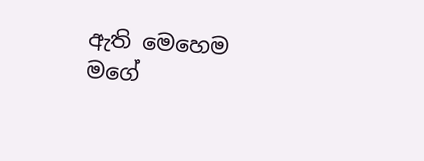ඇති මෙහෙම මගේ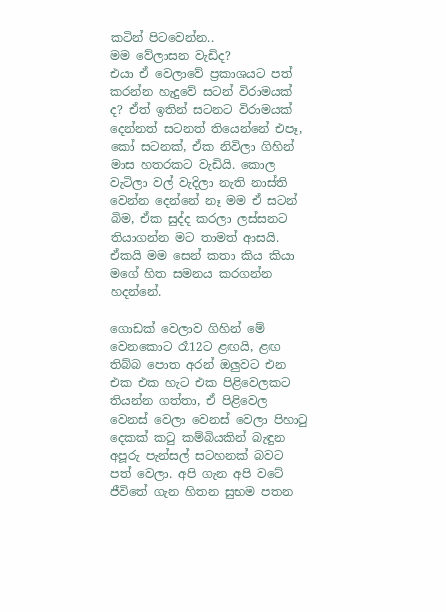කටින් පිටවෙන්න..
මම වේලාසන වැඩිද?
එයා ඒ වෙලාවේ ප්‍රකාශයට පත් කරන්න හැදුවේ සටන් විරාමයක් ද? ඒත් ඉතින් සටනට විරාමයක් දෙන්නත් සටනත් තියෙන්නේ එපෑ, කෝ සටනක්, ඒක නිවිලා ගිහින් මාස හතරකට වැඩියි. කොල වැටිලා වල් වැදිලා නැති නාස්ති වෙන්න දෙන්නේ නෑ මම ඒ සටන් බිම, ඒක සුද්ද කරලා ලස්සනට තියාගන්න මට තාමත් ආසයි. ඒකයි මම සෙන් කතා කිය කියා මගේ හිත සමනය කරගන්න හදන්නේ.

ගොඩක් වෙලාව ගිහින් මේ වෙනකොට රෑ12ට ළඟයි, ළඟ තිබ්බ පොත අරන් ඔලුවට එන එක එක හැට එක පිළිවෙලකට තියන්න ගත්තා, ඒ පිළිවෙල වෙනස් වෙලා වෙනස් වෙලා පිහාටු දෙකක් කටු කම්බියකින් බැඳුන අපූරු පැන්සල් සටහනක් බවට පත් වෙලා. අපි ගැන අපි වටේ ජීවිතේ ගැන හිතන සුභම පතන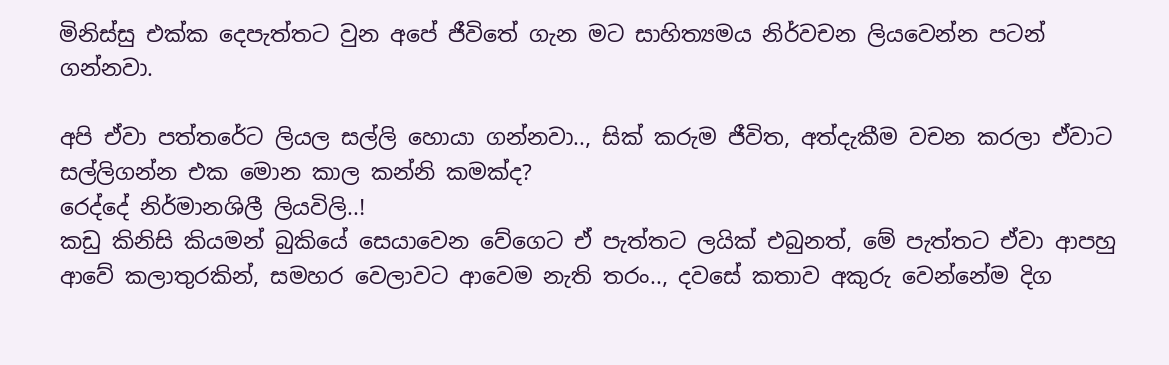මිනිස්සු එක්ක දෙපැත්තට වුන අපේ ජීවිතේ ගැන මට සාහිත්‍යමය නිර්වචන ලියවෙන්න පටන් ගන්නවා.

අපි ඒවා පත්තරේට ලියල සල්ලි හොයා ගන්නවා.., සික් කරුම ජීවිත, අත්දැකීම වචන කරලා ඒවාට සල්ලිගන්න එක මොන කාල කන්නි කමක්ද?
රෙද්දේ නිර්මානශිලී ලියවිලි..!
කඩු කිනිසි කියමන් බුකියේ සෙයාවෙන වේගෙට ඒ පැත්තට ලයික් එබුනත්, මේ පැත්තට ඒවා ආපහු ආවේ කලාතුරකින්, සමහර වෙලාවට ආවෙම නැති තරං.., දවසේ කතාව අකුරු වෙන්නේම දිග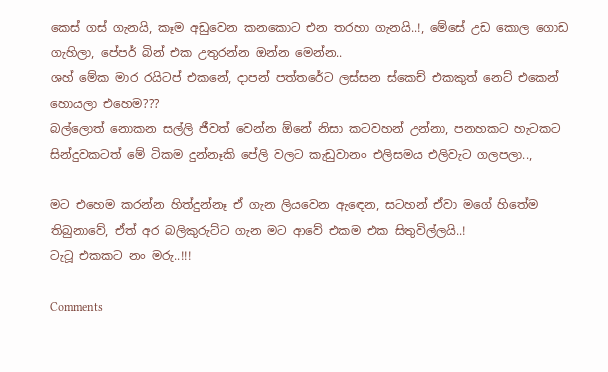කෙස් ගස් ගැනයි, කෑම අඩුවෙන කනකොට එන තරහා ගැනයි..!, මේසේ උඩ කොල ගොඩ ගැහිලා, පේපර් බින් එක උතුරන්න ඔන්න මෙන්න..
ශහ් මේක මාර රයිටප් එකනේ, දාපන් පත්තරේට ලස්සන ස්කෙච් එකකුත් නෙට් එකෙන් හොයලා එහෙම???
බල්ලොත් නොකන සල්ලි ජීවත් වෙන්න ඕනේ නිසා කටවහන් උන්නා, පනහකට හැටකට සින්දුවකටත් මේ ටිකම දුන්නෑකි පේලි වලට කැඩුවානං එලිසමය එලිවැට ගලපලා..,

මට එහෙම කරන්න හිත්දුන්නෑ ඒ ගැන ලියවෙන ඇඳෙන, සටහන් ඒවා මගේ හිතේම තිබුනාවේ, ඒත් අර බලිකුරුට්ට ගැන මට ආවේ එකම එක සිතුවිල්ලයි..!
ටැටූ එකකට නං මරු..!!!

Comments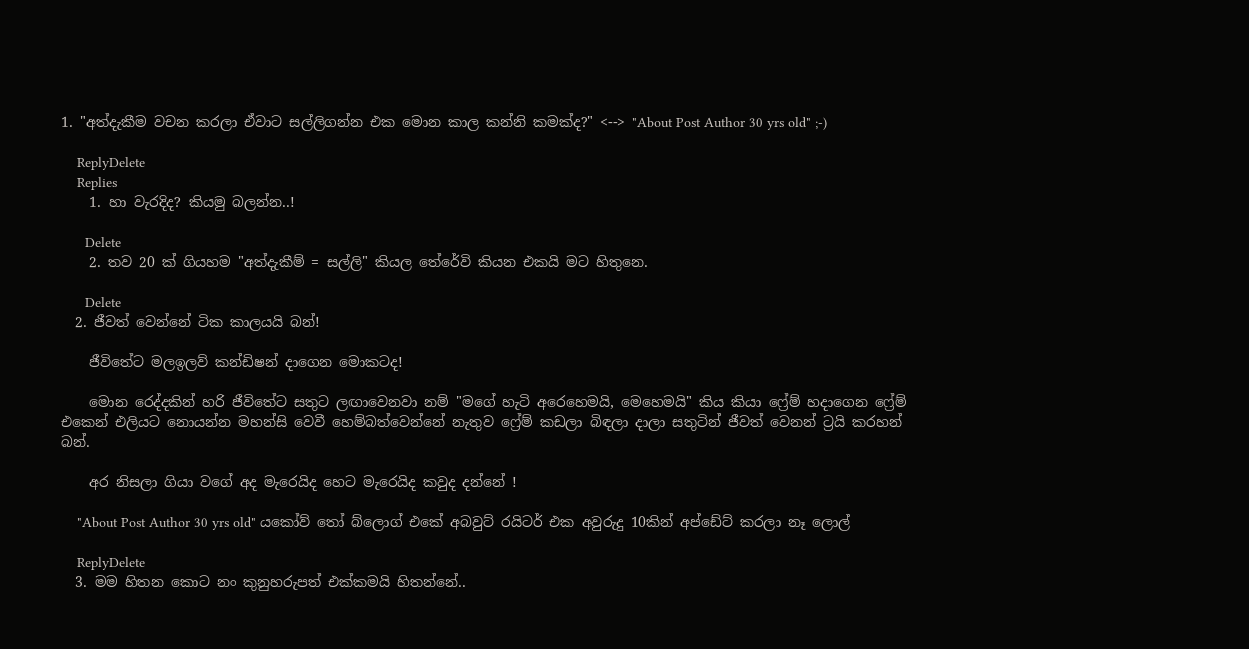1. "අත්දැකීම වචන කරලා ඒවාට සල්ලිගන්න එක මොන කාල කන්නි කමක්ද?" <--> "About Post Author 30 yrs old" ;-)

    ReplyDelete
    Replies
    1. හා වැරදිද? කියමු බලන්න..!

      Delete
    2. තව 20 ක් ගියහම "අත්දැකීම් = සල්ලි" කියල තේරේවි කියන එකයි මට හිතුනෙ.

      Delete
  2. ජීවත් වෙන්නේ ටික කාලයයි බන්!

    ජීවිතේට මලඉලව් කන්ඩිෂන් දාගෙන මොකටද!

    මොන රෙද්දකින් හරි ජීවිතේට සතුට ලඟාවෙනවා නම් "මගේ හැටි අරෙහෙමයි, මෙහෙමයි" කිය කියා ෆ්‍රේම් හදාගෙන ෆ්‍රේම් එකෙන් එලියට නොයන්න මහන්සි වෙවී හෙම්බත්වෙන්නේ නැතුව ෆ්‍රේම් කඩලා බිඳලා දාලා සතුටින් ජීවත් වෙනන් ට්‍රයි කරහන් බන්.

    අර නිසලා ගියා වගේ අද මැරෙයිද හෙට මැරෙයිද කවුද දන්නේ !

    "About Post Author 30 yrs old" යකෝව් තෝ බ්ලොග් එකේ අබවුට් රයිටර් එක අවුරුදු 10කින් අප්ඩේට් කරලා නෑ ලොල්

    ReplyDelete
  3. මම හිතන කොට නං කුනුහරුපත් එක්කමයි හිතන්නේ..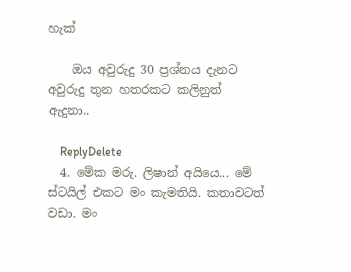හැක්

    ඔය අවුරුදු 30 ප්‍රශ්නය දැනට අවුරුදු තුන හතරකට කලිනුත් ඇදුනා..

    ReplyDelete
  4. මේක මරු. ලිෂාන් අයියෙ... මේ ස්ටයිල් එකට මං කැමතියි. කතාවටත් වඩා. මං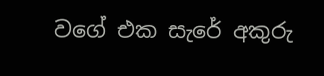වගේ එක සැරේ අකුරු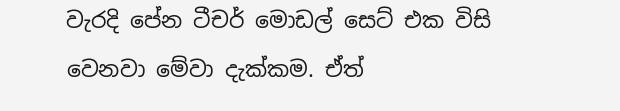වැරදි පේන ටීචර් මොඩල් සෙට් එක විසි වෙනවා මේවා දැක්කම. ඒත්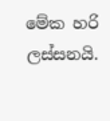මේක හරි ලස්සනයි.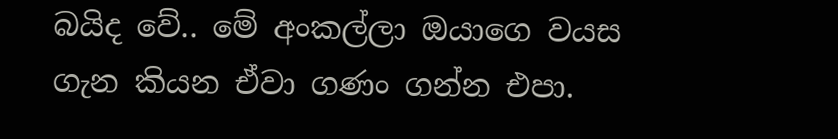බයිද වේ.. මේ අංකල්ලා ඔයාගෙ වයස ගැන කියන ඒවා ගණං ගන්න එපා.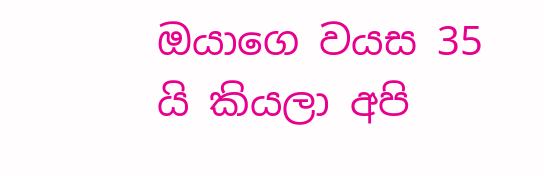ඔයාගෙ වයස 35 යි කියලා අපි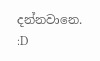දන්නවානෙ. :D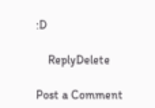:D

    ReplyDelete

Post a Comment